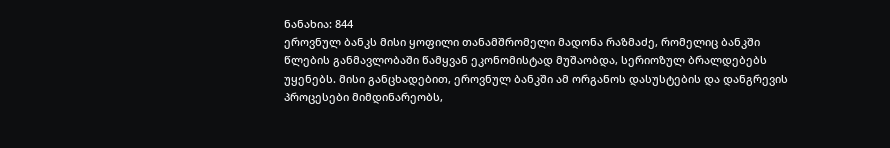ნანახია: 844
ეროვნულ ბანკს მისი ყოფილი თანამშრომელი მადონა რაზმაძე, რომელიც ბანკში წლების განმავლობაში წამყვან ეკონომისტად მუშაობდა, სერიოზულ ბრალდებებს უყენებს. მისი განცხადებით, ეროვნულ ბანკში ამ ორგანოს დასუსტების და დანგრევის პროცესები მიმდინარეობს,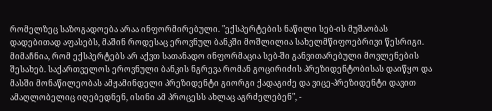რომელზეც საზოგადოება არაა ინფორმირებული. "ექსპერტების ნაწილი სებ-ის მუშაობას დადებითად აფასებს, მაშინ როდესაც ეროვნულ ბანკში მოშლილია სახელმწიფოებრივი წესრიგი. მიმაჩნია, რომ ექსპერტებს არ აქვთ სათანადო ინფორმაცია სებ-ში განვითარებული მოვლენების შესახებ. საქართველოს ეროვნული ბანკის ნგრევა რომან გოცირიძის პრეზიდენტობისას დაიწყო და მასში მონაწილეობას ამჟამინდელი პრეზიდენტი გიორგი ქადაგიძე და ვიცე-პრეზიდენტი დავით ამაღლობელიც იღებედნენ, ისინი ამ პროცესს ახლაც აგრძელებენ", -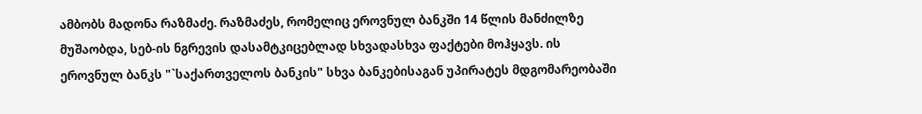ამბობს მადონა რაზმაძე. რაზმაძეს, რომელიც ეროვნულ ბანკში 14 წლის მანძილზე მუშაობდა, სებ-ის ნგრევის დასამტკიცებლად სხვადასხვა ფაქტები მოჰყავს. ის ეროვნულ ბანკს "`საქართველოს ბანკის" სხვა ბანკებისაგან უპირატეს მდგომარეობაში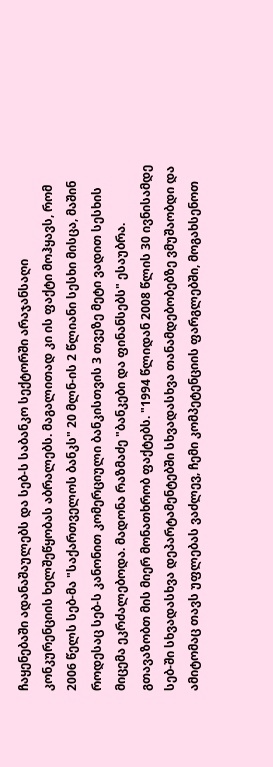ჩაყენებაში ადანაშაულებს და სებ-ს საბანკო სექტორში არაჯანსაღი კონკურენციის ხელშეწყობას აბრალებს. მაგალითად კი ის ფაქტი მოჰყავს, რომ 2006 წელს სებ-მა "საქართველოს ბანკს" 20 მლნ-ის 2 წლიანი სესხი მისცა, მაშინ როდესაც სებ-ს კანონით კომერციული ბანკისთვის 3 თვეზე მეტი ვადით სესხის მიცემა ეკრძალებოდა. მადონა რაზმაძე "ბანკები და ფინანსებს" ესაუბრა. გთავაზობთ მის მიერ მონათხრობ ფაქტებს. "1994 წლიდან 2008 წლის 30 ივნისამდე სებ-ში სხვადასხვა დეპარტამენტებში სხვადასხვა თანამდებობებზე ვმუშაობდი და ამიტომაც თავს უფლებას ვაძლევ, ჩემი კომპეტენციის ფარგლებში, მოგახსენოთ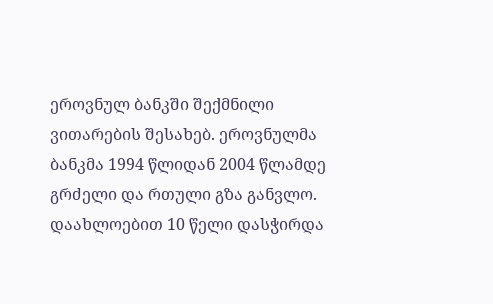ეროვნულ ბანკში შექმნილი ვითარების შესახებ. ეროვნულმა ბანკმა 1994 წლიდან 2004 წლამდე გრძელი და რთული გზა განვლო. დაახლოებით 10 წელი დასჭირდა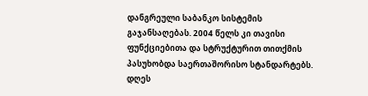დანგრეული საბანკო სისტემის გაჯანსაღებას. 2004 წელს კი თავისი ფუნქციებითა და სტრუქტურით თითქმის პასუხობდა საერთაშორისო სტანდარტებს. დღეს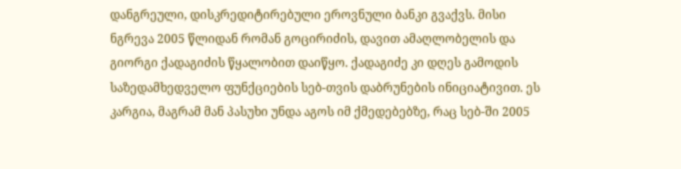დანგრეული, დისკრედიტირებული ეროვნული ბანკი გვაქვს. მისი ნგრევა 2005 წლიდან რომან გოცირიძის, დავით ამაღლობელის და გიორგი ქადაგიძის წყალობით დაიწყო. ქადაგიძე კი დღეს გამოდის საზედამხედველო ფუნქციების სებ-თვის დაბრუნების ინიციატივით. ეს კარგია, მაგრამ მან პასუხი უნდა აგოს იმ ქმედებებზე, რაც სებ-ში 2005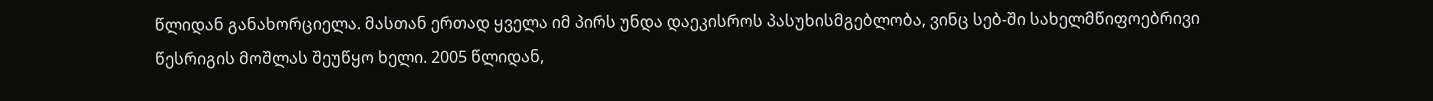წლიდან განახორციელა. მასთან ერთად ყველა იმ პირს უნდა დაეკისროს პასუხისმგებლობა, ვინც სებ-ში სახელმწიფოებრივი წესრიგის მოშლას შეუწყო ხელი. 2005 წლიდან,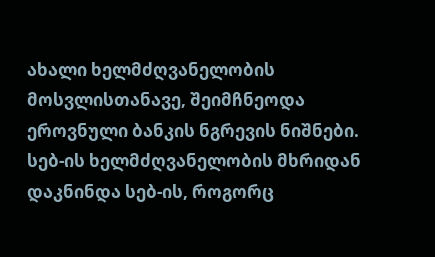ახალი ხელმძღვანელობის მოსვლისთანავე, შეიმჩნეოდა ეროვნული ბანკის ნგრევის ნიშნები. სებ-ის ხელმძღვანელობის მხრიდან დაკნინდა სებ-ის, როგორც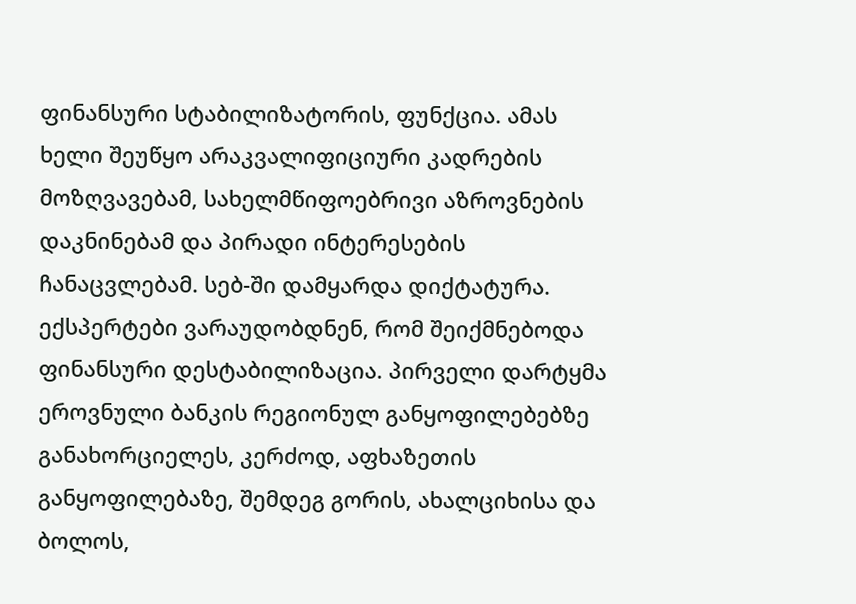ფინანსური სტაბილიზატორის, ფუნქცია. ამას ხელი შეუწყო არაკვალიფიციური კადრების მოზღვავებამ, სახელმწიფოებრივი აზროვნების დაკნინებამ და პირადი ინტერესების ჩანაცვლებამ. სებ-ში დამყარდა დიქტატურა. ექსპერტები ვარაუდობდნენ, რომ შეიქმნებოდა ფინანსური დესტაბილიზაცია. პირველი დარტყმა ეროვნული ბანკის რეგიონულ განყოფილებებზე განახორციელეს, კერძოდ, აფხაზეთის განყოფილებაზე, შემდეგ გორის, ახალციხისა და ბოლოს,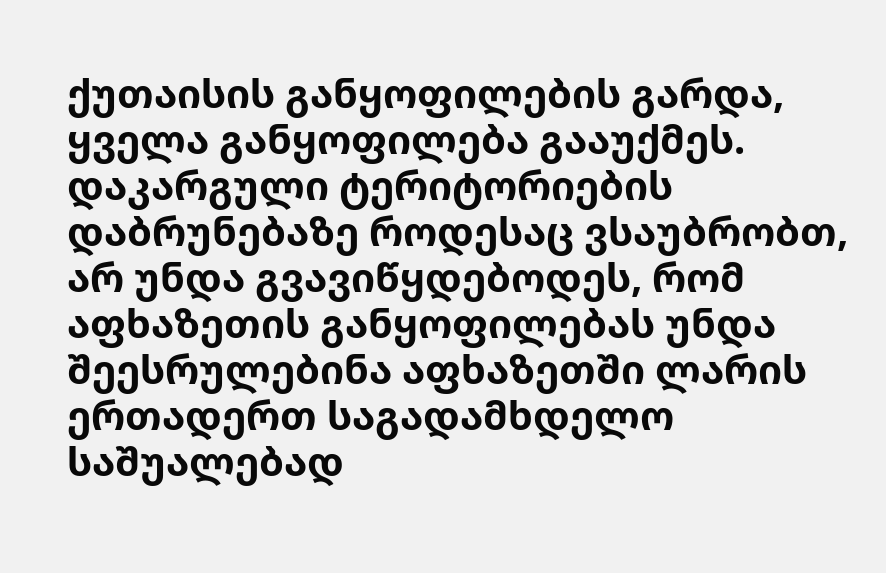ქუთაისის განყოფილების გარდა, ყველა განყოფილება გააუქმეს. დაკარგული ტერიტორიების დაბრუნებაზე როდესაც ვსაუბრობთ, არ უნდა გვავიწყდებოდეს, რომ აფხაზეთის განყოფილებას უნდა შეესრულებინა აფხაზეთში ლარის ერთადერთ საგადამხდელო საშუალებად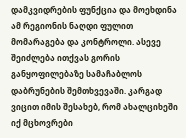დამკვიდრების ფუნქცია და მოეხდინა ამ რეგიონის ნაღდი ფულით მომარაგება და კონტროლი. ასევე შეიძლება ითქვას გორის განყოფილებაზე სამაჩაბლოს დაბრუნების შემთხვევაში. კარგად ვიცით იმის შესახებ, რომ ახალციხეში იქ მცხოვრები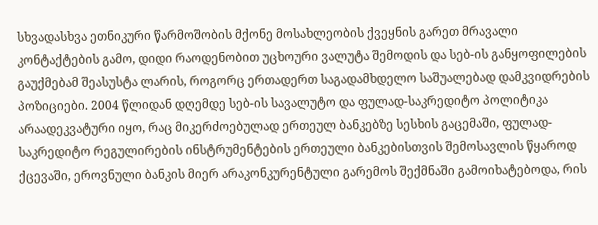სხვადასხვა ეთნიკური წარმოშობის მქონე მოსახლეობის ქვეყნის გარეთ მრავალი კონტაქტების გამო, დიდი რაოდენობით უცხოური ვალუტა შემოდის და სებ-ის განყოფილების გაუქმებამ შეასუსტა ლარის, როგორც ერთადერთ საგადამხდელო საშუალებად დამკვიდრების პოზიციები. 2004 წლიდან დღემდე სებ-ის სავალუტო და ფულად-საკრედიტო პოლიტიკა არაადეკვატური იყო, რაც მიკერძოებულად ერთეულ ბანკებზე სესხის გაცემაში, ფულად-საკრედიტო რეგულირების ინსტრუმენტების ერთეული ბანკებისთვის შემოსავლის წყაროდ ქცევაში, ეროვნული ბანკის მიერ არაკონკურენტული გარემოს შექმნაში გამოიხატებოდა, რის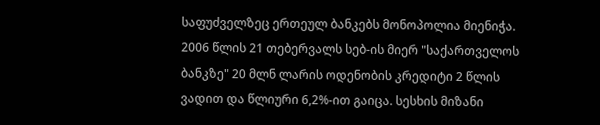საფუძველზეც ერთეულ ბანკებს მონოპოლია მიენიჭა. 2006 წლის 21 თებერვალს სებ-ის მიერ "საქართველოს ბანკზე" 20 მლნ ლარის ოდენობის კრედიტი 2 წლის ვადით და წლიური 6,2%-ით გაიცა. სესხის მიზანი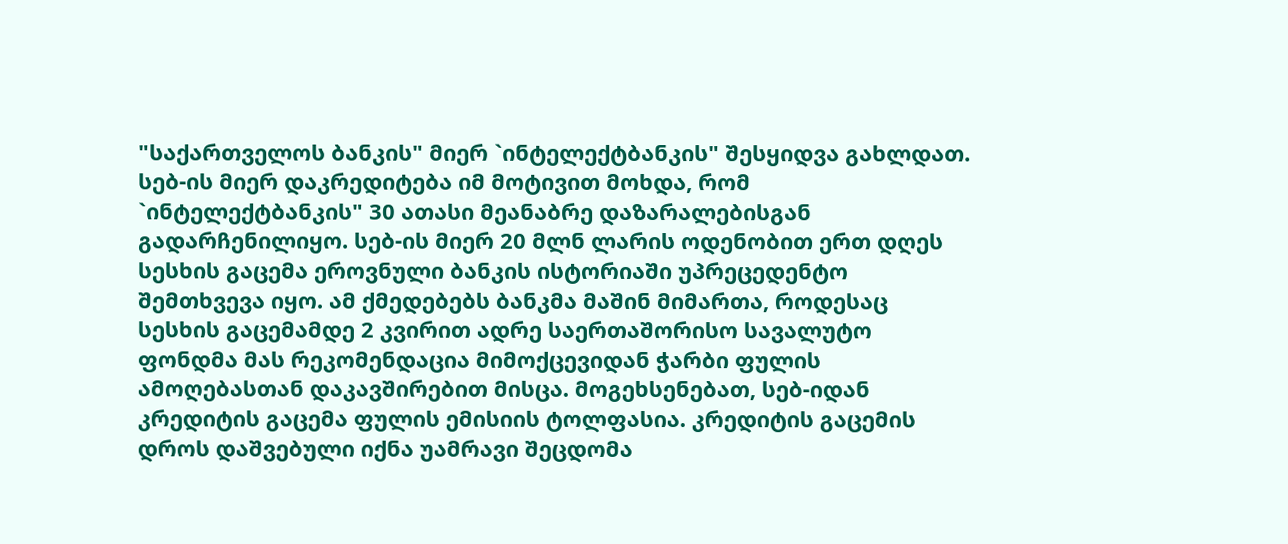"საქართველოს ბანკის" მიერ `ინტელექტბანკის" შესყიდვა გახლდათ. სებ-ის მიერ დაკრედიტება იმ მოტივით მოხდა, რომ `ინტელექტბანკის" 30 ათასი მეანაბრე დაზარალებისგან გადარჩენილიყო. სებ-ის მიერ 20 მლნ ლარის ოდენობით ერთ დღეს სესხის გაცემა ეროვნული ბანკის ისტორიაში უპრეცედენტო შემთხვევა იყო. ამ ქმედებებს ბანკმა მაშინ მიმართა, როდესაც სესხის გაცემამდე 2 კვირით ადრე საერთაშორისო სავალუტო ფონდმა მას რეკომენდაცია მიმოქცევიდან ჭარბი ფულის ამოღებასთან დაკავშირებით მისცა. მოგეხსენებათ, სებ-იდან კრედიტის გაცემა ფულის ემისიის ტოლფასია. კრედიტის გაცემის დროს დაშვებული იქნა უამრავი შეცდომა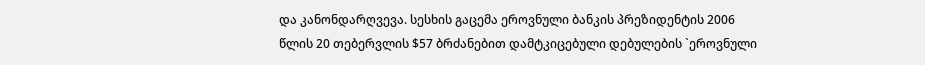და კანონდარღვევა. სესხის გაცემა ეროვნული ბანკის პრეზიდენტის 2006 წლის 20 თებერვლის $57 ბრძანებით დამტკიცებული დებულების `ეროვნული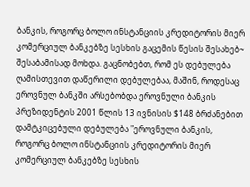ბანკის, როგორც ბოლო ინსტანციის კრედიტორის მიერ კომერციულ ბანკებზე სესხის გაცემის წესის შესახებ~ შესაბამისად მოხდა. გაცნობებთ, რომ ეს დებულება ღამისთევით დაწერილი დებულებაა, მაშინ, როდესაც ეროვნულ ბანკში არსებობდა ეროვნული ბანკის პრეზიდენტის 2001 წლის 13 ივნისის $148 ბრძანებით დამტკიცებული დებულება "ეროვნული ბანკის, როგორც ბოლო ინსტანციის კრედიტორის მიერ კომერციულ ბანკებზე სესხის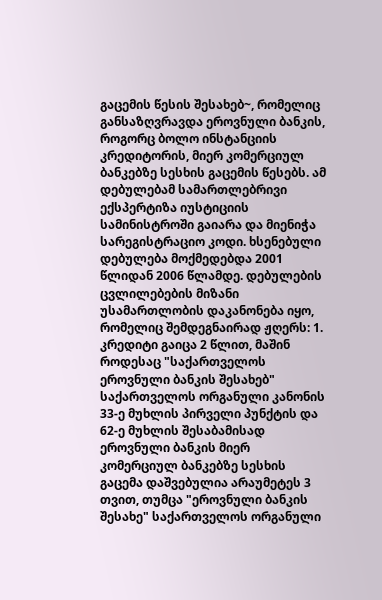გაცემის წესის შესახებ~, რომელიც განსაზღვრავდა ეროვნული ბანკის, როგორც ბოლო ინსტანციის კრედიტორის, მიერ კომერციულ ბანკებზე სესხის გაცემის წესებს. ამ დებულებამ სამართლებრივი ექსპერტიზა იუსტიციის სამინისტროში გაიარა და მიენიჭა სარეგისტრაციო კოდი. ხსენებული დებულება მოქმედებდა 2001 წლიდან 2006 წლამდე. დებულების ცვლილებების მიზანი უსამართლობის დაკანონება იყო, რომელიც შემდეგნაირად ჟღერს: 1. კრედიტი გაიცა 2 წლით, მაშინ როდესაც "საქართველოს ეროვნული ბანკის შესახებ" საქართველოს ორგანული კანონის 33-ე მუხლის პირველი პუნქტის და 62-ე მუხლის შესაბამისად ეროვნული ბანკის მიერ კომერციულ ბანკებზე სესხის გაცემა დაშვებულია არაუმეტეს 3 თვით, თუმცა "ეროვნული ბანკის შესახე" საქართველოს ორგანული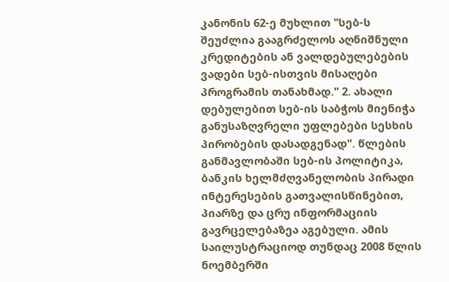კანონის 62-ე მუხლით "სებ-ს შეუძლია გააგრძელოს აღნიშნული კრედიტების ან ვალდებულებების ვადები სებ-ისთვის მისაღები პროგრამის თანახმად." 2. ახალი დებულებით სებ-ის საბჭოს მიენიჭა განუსაზღვრელი უფლებები სესხის პირობების დასადგენად". წლების განმავლობაში სებ-ის პოლიტიკა, ბანკის ხელმძღვანელობის პირადი ინტერესების გათვალისწინებით, პიარზე და ცრუ ინფორმაციის გავრცელებაზეა აგებული. ამის საილუსტრაციოდ თუნდაც 2008 წლის ნოემბერში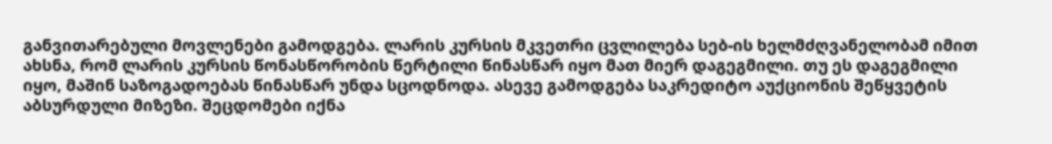განვითარებული მოვლენები გამოდგება. ლარის კურსის მკვეთრი ცვლილება სებ-ის ხელმძღვანელობამ იმით ახსნა, რომ ლარის კურსის წონასწორობის წერტილი წინასწარ იყო მათ მიერ დაგეგმილი. თუ ეს დაგეგმილი იყო, მაშინ საზოგადოებას წინასწარ უნდა სცოდნოდა. ასევე გამოდგება საკრედიტო აუქციონის შეწყვეტის აბსურდული მიზეზი. შეცდომები იქნა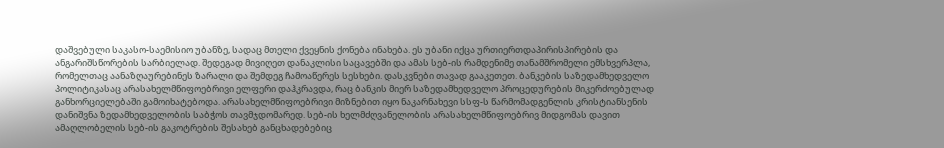დაშვებული საკასო-საემისიო უბანზე, სადაც მთელი ქვეყნის ქონება ინახება. ეს უბანი იქცა ურთიერთდაპირისპირების და ანგარიშსწორების სარბიელად. შედეგად მივიღეთ დანაკლისი საცავებში და ამას სებ-ის რამდენიმე თანამშრომელი ემსხვერპლა, რომელთაც აანაზღაურებინეს ზარალი და შემდეგ ჩამოაწერეს სესხები. დასკვნები თავად გააკეთეთ. ბანკების საზედამხედველო პოლიტიკასაც არასახელმწიფოებრივი ელფერი დაჰკრავდა, რაც ბანკის მიერ საზედამხედველო პროცედურების მიკერძოებულად განხორციელებაში გამოიხატებოდა. არასახელმწიფოებრივი მიზნებით იყო ნაკარნახევი სსფ-ს წარმომადგენლის კრისტიანსენის დანიშვნა ზედამხედველობის საბჭოს თავმჯდომარედ. სებ-ის ხელმძღვანელობის არასახელმწიფოებრივ მიდგომას დავით ამაღლობელის სებ-ის გაკოტრების შესახებ განცხადებებიც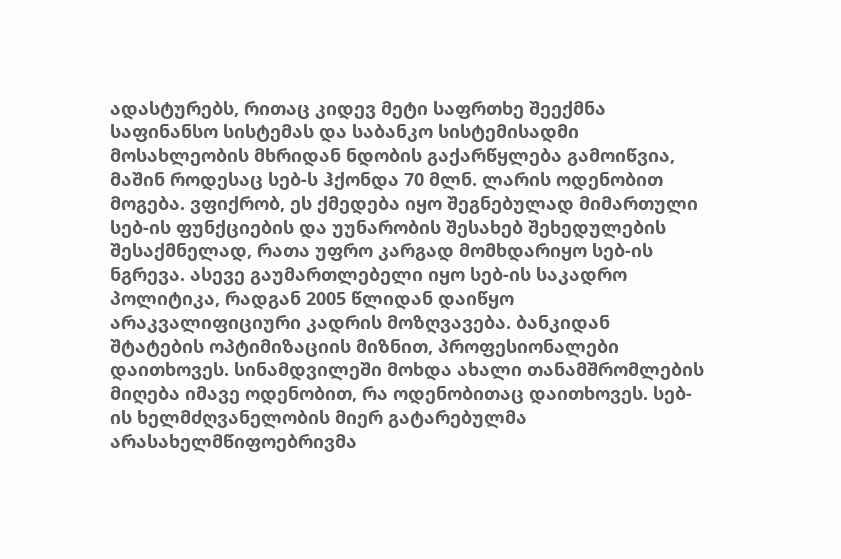ადასტურებს, რითაც კიდევ მეტი საფრთხე შეექმნა საფინანსო სისტემას და საბანკო სისტემისადმი მოსახლეობის მხრიდან ნდობის გაქარწყლება გამოიწვია, მაშინ როდესაც სებ-ს ჰქონდა 70 მლნ. ლარის ოდენობით მოგება. ვფიქრობ, ეს ქმედება იყო შეგნებულად მიმართული სებ-ის ფუნქციების და უუნარობის შესახებ შეხედულების შესაქმნელად, რათა უფრო კარგად მომხდარიყო სებ-ის ნგრევა. ასევე გაუმართლებელი იყო სებ-ის საკადრო პოლიტიკა, რადგან 2005 წლიდან დაიწყო არაკვალიფიციური კადრის მოზღვავება. ბანკიდან შტატების ოპტიმიზაციის მიზნით, პროფესიონალები დაითხოვეს. სინამდვილეში მოხდა ახალი თანამშრომლების მიღება იმავე ოდენობით, რა ოდენობითაც დაითხოვეს. სებ-ის ხელმძღვანელობის მიერ გატარებულმა არასახელმწიფოებრივმა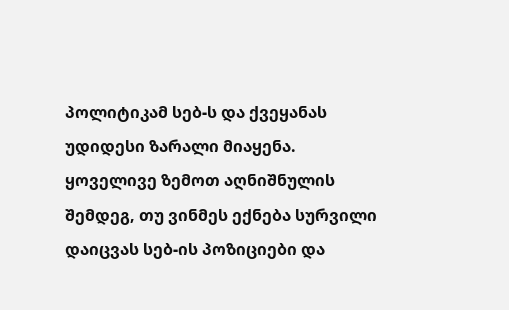პოლიტიკამ სებ-ს და ქვეყანას უდიდესი ზარალი მიაყენა. ყოველივე ზემოთ აღნიშნულის შემდეგ, თუ ვინმეს ექნება სურვილი დაიცვას სებ-ის პოზიციები და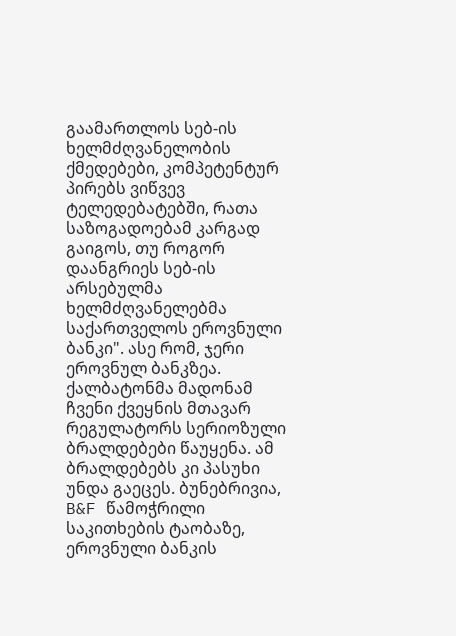გაამართლოს სებ-ის ხელმძღვანელობის ქმედებები, კომპეტენტურ პირებს ვიწვევ ტელედებატებში, რათა საზოგადოებამ კარგად გაიგოს, თუ როგორ დაანგრიეს სებ-ის არსებულმა ხელმძღვანელებმა საქართველოს ეროვნული ბანკი". ასე რომ, ჯერი ეროვნულ ბანკზეა. ქალბატონმა მადონამ ჩვენი ქვეყნის მთავარ რეგულატორს სერიოზული ბრალდებები წაუყენა. ამ ბრალდებებს კი პასუხი უნდა გაეცეს. ბუნებრივია, B&F წამოჭრილი საკითხების ტაობაზე, ეროვნული ბანკის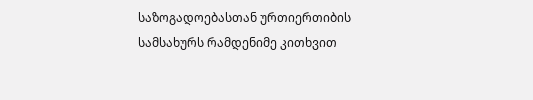საზოგადოებასთან ურთიერთიბის სამსახურს რამდენიმე კითხვით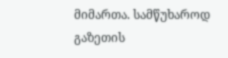მიმართა. სამწუხაროდ გაზეთის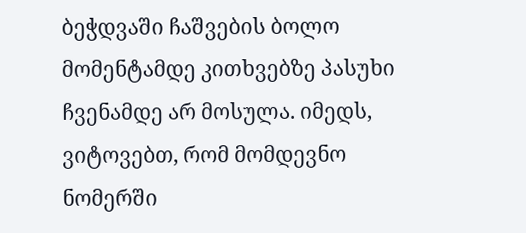ბეჭდვაში ჩაშვების ბოლო მომენტამდე კითხვებზე პასუხი ჩვენამდე არ მოსულა. იმედს, ვიტოვებთ, რომ მომდევნო ნომერში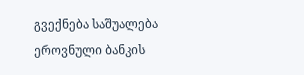გვექნება საშუალება ეროვნული ბანკის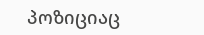პოზიციაც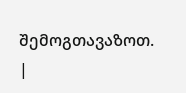შემოგთავაზოთ.
|